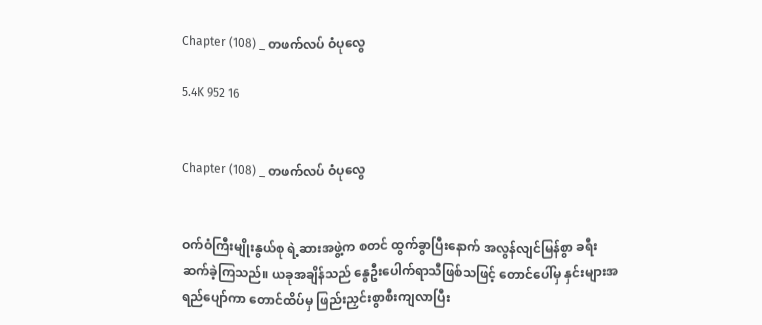Chapter (108) _ တဖက်လပ် ဝံပုလွေ

5.4K 952 16


Chapter (108) _ တဖက်လပ် ဝံပုလွေ


ဝက်ဝံကြီးမျိုးနွယ်စု ရဲ့ဆားအဖွဲ့က စတင် ထွက်ခွာပြီးနောက် အလွန်လျင်မြန်စွာ ခရီးဆက်ခဲ့ကြသည်။ ယခုအချိန်သည် နွေဦးပေါက်ရာသီဖြစ်သဖြင့် တောင်ပေါ်မှ နှင်းများအရည်ပျော်ကာ တောင်ထိပ်မှ ဖြည်းညှင်းစွာစီးကျလာပြီး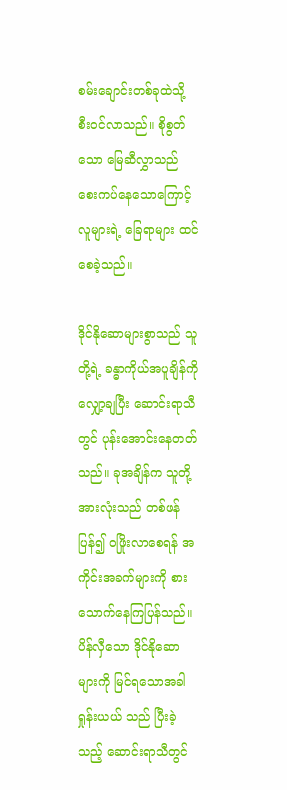စမ်းချောင်းတစ်ခုထဲသို့ စီးဝင်လာသည်။ စိုစွတ်သော မြေဆီလွှာသည် စေးကပ်နေသောကြောင့် လူများရဲ့ ခြေရာများ ထင်စေခဲ့သည်။

ဒိုင်နိုဆောများစွာသည် သူတို့ရဲ့ ခန္ဓာကိုယ်အပူချိန်ကို လျှော့ချပြီး ဆောင်းရာသီတွင် ပုန်းအောင်းနေတတ်သည်။ ခုအချိန်က သူတို့အားလုံးသည် တစ်ဖန်ပြန်၍ ဝဖြိုးလာစေရန် အကိုင်းအခက်များကို စားသောက်နေကြပြန်သည်။ ပိန်လှီသော ဒိုင်နိုဆောများကို မြင်ရသောအခါ ရှုန်းယယ် သည် ပြီးခဲ့သည့် ဆောင်းရာသီတွင်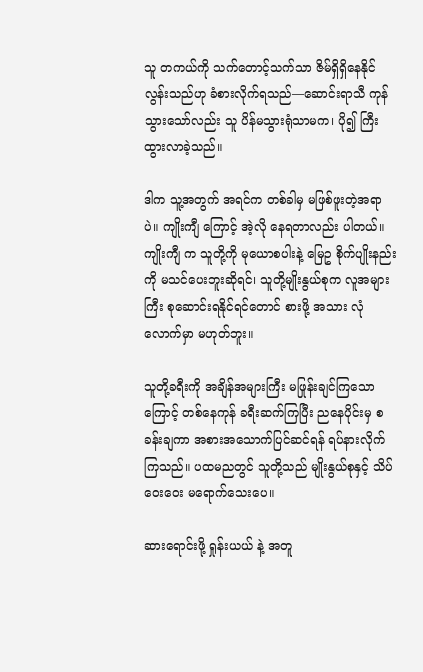သူ တကယ်ကို သက်တောင့်သက်သာ ဇိမ်ရှိရှိနေနိုင်လွန်းသည်ဟု ခံစားလိုက်ရသည်—ဆောင်းရာသီ ကုန်သွားသော်လည်း သူ ပိန်မသွားရုံသာမက၊ ပို၍ ကြီးထွားလာခဲ့သည်။

ဒါက သူ့အတွက် အရင်က တစ်ခါမှ မဖြစ်ဖူးတဲ့အရာပဲ။ ကျိုးကျီ ကြောင့် အဲ့လို နေရတာလည်း ပါတယ်။ ကျိုးကျီ က သူတို့ကို မုယောစပါးနဲ့ မြေဥ စိုက်ပျိုးနည်းကို မသင်ပေးဘူးဆိုရင်၊ သူတို့မျိုးနွယ်စုက လူအများကြီး စုဆောင်းရနိုင်ရင်တောင် စားဖို့ အသား လုံလောက်မှာ မဟုတ်ဘူး။

သူတို့ခရီးကို အချိန်အများကြီး မဖြုန်းချင်ကြသောကြောင့် တစ်နေကုန် ခရီးဆက်ကြပြီး ညနေပိုင်းမှ စခန်းချကာ အစားအသောက်ပြင်ဆင်ရန် ရပ်နားလိုက်ကြသည်။ ပထမညတွင် သူတို့သည် မျိုးနွယ်စုနှင့် သိပ်ဝေးဝေး မရောက်သေးပေ။

ဆားရောင်းဖို့ ရှုန်းယယ် နဲ့ အတူ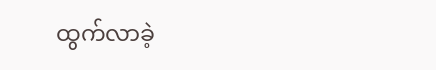ထွက်လာခဲ့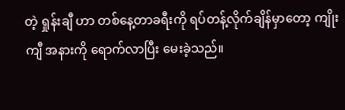တဲ့ ရှုန်းချီ ဟာ တစ်နေ့တာခရီးကို ရပ်တန့်လိုက်ချိန်မှာတော့ ကျိုးကျီ အနားကို ရောက်လာပြီး မေးခဲ့သည်။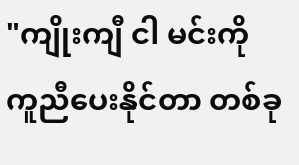"ကျိုးကျီ ငါ မင်းကို ကူညီပေးနိုင်တာ တစ်ခု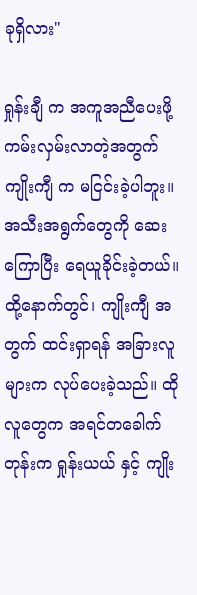ခုရှိလား"

ရှုန်းချီ က အကူအညီပေးဖို့ ကမ်းလှမ်းလာတဲ့အတွက် ကျိုးကျီ က မငြင်းခဲ့ပါဘူး။ အသီးအရွက်တွေကို ဆေးကြောပြီး ရေယူခိုင်းခဲ့တယ်။ ထို့နောက်တွင်၊ ကျိုးကျီ အတွက် ထင်းရှာရန် အခြားလူများက လုပ်ပေးခဲ့သည်။ ထိုလူတွေက အရင်တခေါက်တုန်းက ရှုန်းယယ် နှင့် ကျိုး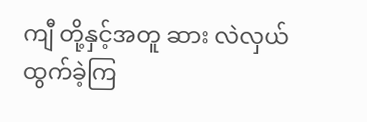ကျီ တို့နှင့်အတူ ဆား လဲလှယ်ထွက်ခဲ့ကြ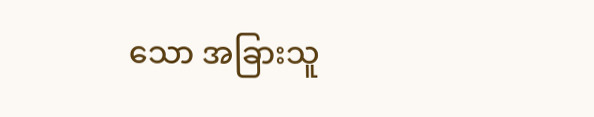သော အခြားသူ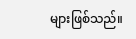များဖြစ်သည်။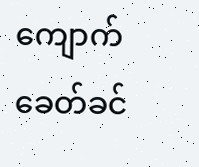ကျောက်ခေတ်ခင်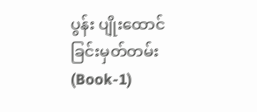ပွန်း ပျိုးထောင်ခြင်းမှတ်တမ်း(Book-1)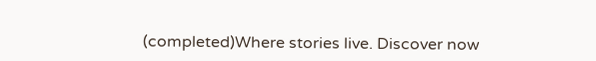(completed)Where stories live. Discover now